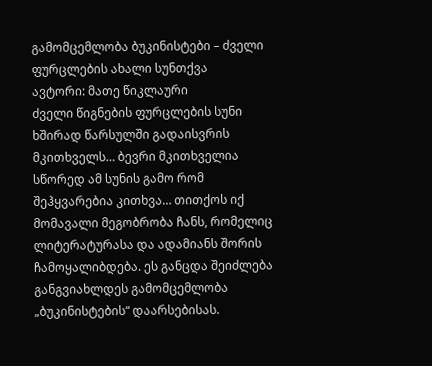გამომცემლობა ბუკინისტები – ძველი ფურცლების ახალი სუნთქვა
ავტორი: მათე წიკლაური
ძველი წიგნების ფურცლების სუნი ხშირად წარსულში გადაისვრის მკითხველს… ბევრი მკითხველია სწორედ ამ სუნის გამო რომ შეჰყვარებია კითხვა… თითქოს იქ მომავალი მეგობრობა ჩანს, რომელიც ლიტერატურასა და ადამიანს შორის ჩამოყალიბდება. ეს განცდა შეიძლება განგვიახლდეს გამომცემლობა „ბუკინისტების“ დაარსებისას.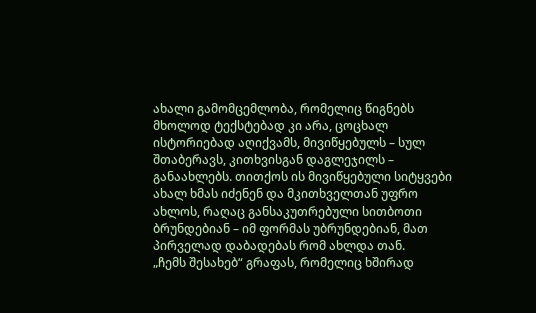ახალი გამომცემლობა, რომელიც წიგნებს მხოლოდ ტექსტებად კი არა, ცოცხალ ისტორიებად აღიქვამს, მივიწყებულს – სულ შთაბერავს, კითხვისგან დაგლეჯილს – განაახლებს. თითქოს ის მივიწყებული სიტყვები ახალ ხმას იძენენ და მკითხველთან უფრო ახლოს, რაღაც განსაკუთრებული სითბოთი ბრუნდებიან – იმ ფორმას უბრუნდებიან, მათ პირველად დაბადებას რომ ახლდა თან.
„ჩემს შესახებ“ გრაფას, რომელიც ხშირად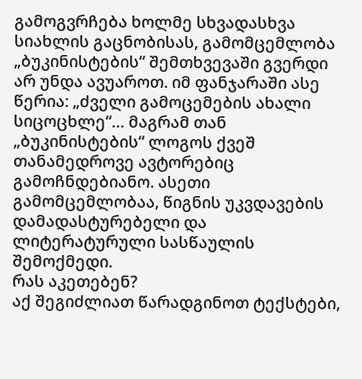გამოგვრჩება ხოლმე სხვადასხვა სიახლის გაცნობისას, გამომცემლობა „ბუკინისტების“ შემთხვევაში გვერდი არ უნდა ავუაროთ. იმ ფანჯარაში ასე წერია: „ძველი გამოცემების ახალი სიცოცხლე“… მაგრამ თან „ბუკინისტების“ ლოგოს ქვეშ თანამედროვე ავტორებიც გამოჩნდებიანო. ასეთი გამომცემლობაა, წიგნის უკვდავების დამადასტურებელი და ლიტერატურული სასწაულის შემოქმედი.
რას აკეთებენ?
აქ შეგიძლიათ წარადგინოთ ტექსტები,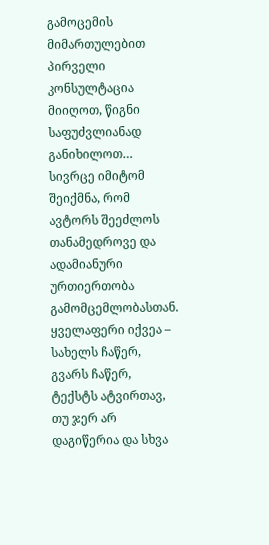გამოცემის მიმართულებით პირველი კონსულტაცია მიიღოთ, წიგნი საფუძვლიანად განიხილოთ…
სივრცე იმიტომ შეიქმნა, რომ ავტორს შეეძლოს თანამედროვე და ადამიანური ურთიერთობა გამომცემლობასთან.
ყველაფერი იქვეა – სახელს ჩაწერ, გვარს ჩაწერ, ტექსტს ატვირთავ, თუ ჯერ არ დაგიწერია და სხვა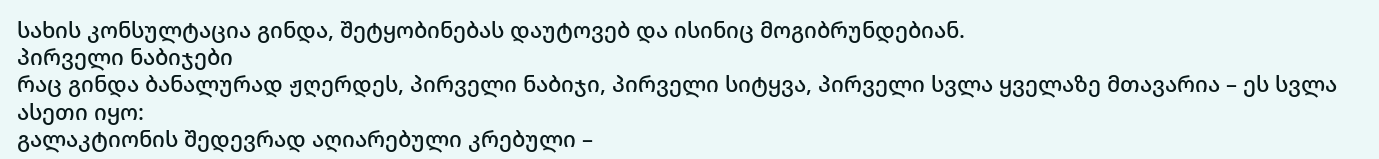სახის კონსულტაცია გინდა, შეტყობინებას დაუტოვებ და ისინიც მოგიბრუნდებიან.
პირველი ნაბიჯები
რაც გინდა ბანალურად ჟღერდეს, პირველი ნაბიჯი, პირველი სიტყვა, პირველი სვლა ყველაზე მთავარია – ეს სვლა ასეთი იყო:
გალაკტიონის შედევრად აღიარებული კრებული –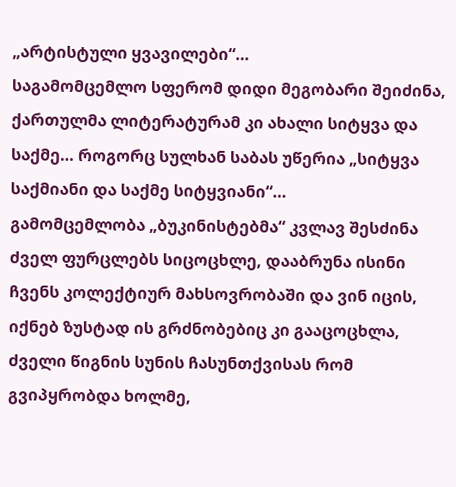„არტისტული ყვავილები“…
საგამომცემლო სფერომ დიდი მეგობარი შეიძინა, ქართულმა ლიტერატურამ კი ახალი სიტყვა და საქმე… როგორც სულხან საბას უწერია „სიტყვა საქმიანი და საქმე სიტყვიანი“…
გამომცემლობა „ბუკინისტებმა“ კვლავ შესძინა ძველ ფურცლებს სიცოცხლე, დააბრუნა ისინი ჩვენს კოლექტიურ მახსოვრობაში და ვინ იცის, იქნებ ზუსტად ის გრძნობებიც კი გააცოცხლა, ძველი წიგნის სუნის ჩასუნთქვისას რომ გვიპყრობდა ხოლმე,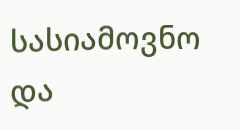სასიამოვნო და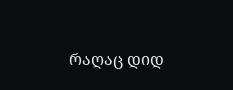რაღაც დიდ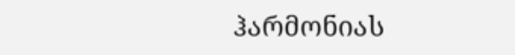ჰარმონიას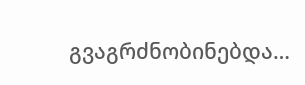გვაგრძნობინებდა…